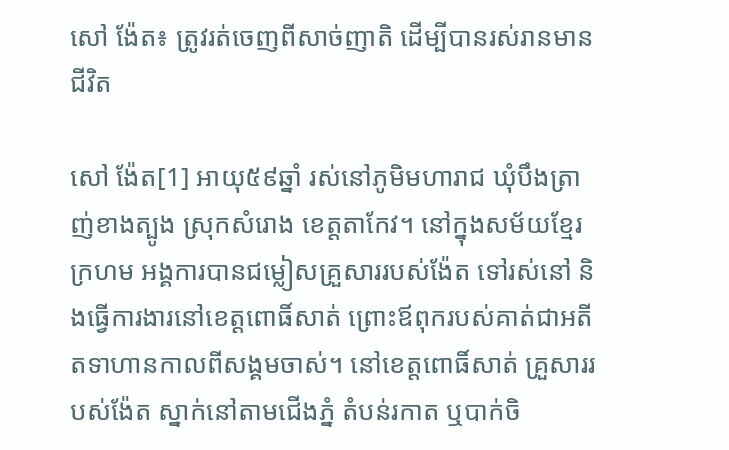សៅ ង៉ែត៖ ត្រូវរត់ចេញពីសាច់ញាតិ ដើម្បីបានរស់រានមានជីវិត

សៅ ង៉ែត[1] អាយុ៥៩ឆ្នាំ រស់នៅភូមិមហារាជ ឃុំបឹងត្រាញ់ខាងត្បូង ស្រុកសំរោង ខេត្តតាកែវ។ នៅក្នុងសម័យខ្មែរក្រហម អង្គការបានជម្លៀសគ្រួសាររបស់ង៉ែត ទៅរស់នៅ និងធ្វើការងារនៅខេត្តពោធិ៍សាត់ ព្រោះឪពុករបស់គាត់ជាអតីតទាហានកាលពីសង្គមចាស់។ នៅខេត្តពោធិ៍សាត់ គ្រួសាររបស់ង៉ែត ស្នាក់នៅតាមជើងភ្នំ តំបន់រកាត ឬបាក់ចិ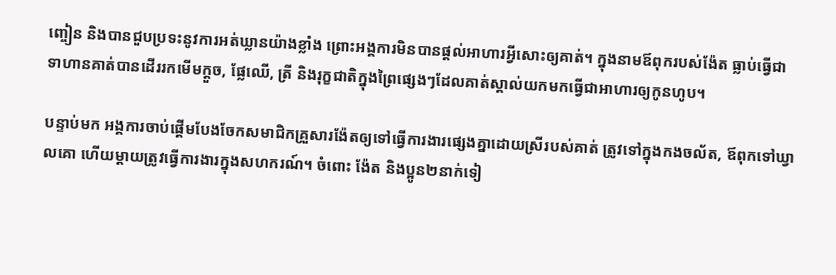ញ្ចៀន និងបានជួបប្រទះនូវការអត់ឃ្លានយ៉ាងខ្លាំង ព្រោះអង្គការមិនបានផ្ដល់អាហារអ្វីសោះឲ្យគាត់។ ក្នុងនាមឪពុករបស់ង៉ែត ធ្លាប់ធ្វើជាទាហានគាត់បានដើររកមើមក្ដួច, ផ្លែឈើ, ត្រី និងរុក្ខជាតិក្នុងព្រៃផ្សេងៗដែលគាត់ស្គាល់យកមកធ្វើជាអាហារឲ្យកូនហូប។

បន្ទាប់មក អង្គការចាប់ផ្ដើមបែងចែកសមាជិកគ្រួសារង៉ែតឲ្យទៅធ្វើការងារផ្សេងគ្នាដោយស្រីរបស់គាត់ ត្រូវទៅក្នុងកងចល័ត, ឪពុកទៅឃ្វាលគោ ហើយម្ដាយត្រូវធ្វើការងារក្នុងសហករណ៍។ ចំពោះ ង៉ែត និងប្អូន២នាក់ទៀ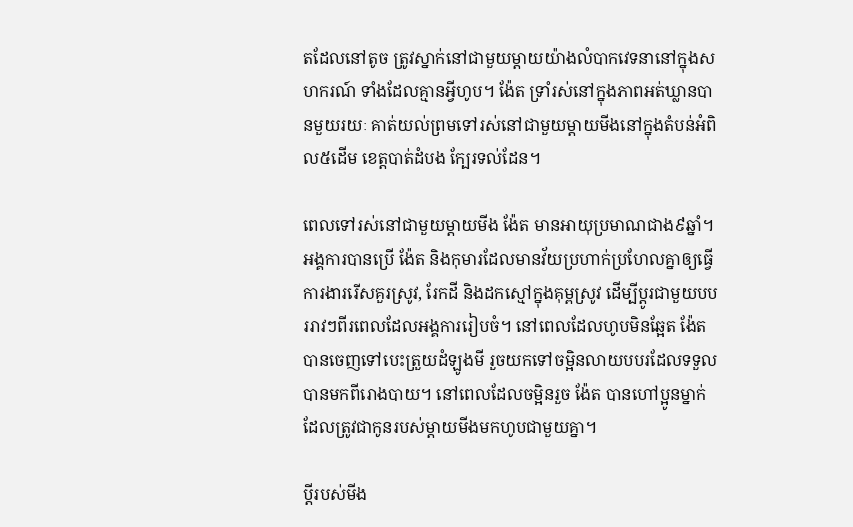តដែលនៅតូច ត្រូវស្នាក់នៅជាមួយម្ដាយយ៉ាងលំបាកវេទនានៅក្នុងសហករណ៍ ទាំងដែលគ្មានអ្វីហូប។ ង៉ែត ទ្រាំរស់នៅក្នុងភាពអត់ឃ្លានបានមួយរយៈ គាត់យល់ព្រមទៅរស់នៅជាមួយម្ដាយមីងនៅក្នុងតំបន់អំពិល៥ដើម ខេត្តបាត់ដំបង ក្បែរទល់ដែន។

ពេលទៅរស់នៅជាមួយម្ដាយមីង ង៉ែត មានអាយុប្រមាណជាង៩ឆ្នាំ។ អង្គការបានប្រើ ង៉ែត និងកុមារដែលមានវ័យប្រហាក់ប្រហែលគ្នាឲ្យធ្វើការងាររើសគួរស្រូវ, រែកដី និងដកស្មៅក្នុងគុម្ពស្រូវ ដើម្បីប្ដូរជាមួយបបររាវៗពីរពេលដែលអង្គការរៀបចំ។ នៅពេលដែលហូបមិនឆ្អែត ង៉ែត បានចេញទៅបេះត្រួយដំឡូងមី រួចយកទៅចម្អិនលាយបបរដែលទទួលបានមកពីរោងបាយ។ នៅពេលដែលចម្អិនរួច ង៉ែត បានហៅប្អូនម្នាក់ដែលត្រូវជាកូនរបស់ម្ដាយមីងមកហូបជាមួយគ្នា។

ប្ដីរបស់មីង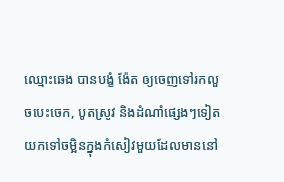ឈ្មោះឆេង បានបង្ខំ ង៉ែត ឲ្យចេញទៅរកលួចបេះចេក, បូតស្រូវ និងដំណាំផ្សេងៗទៀតយកទៅចម្អិនក្នុងកំសៀវមួយដែលមាននៅ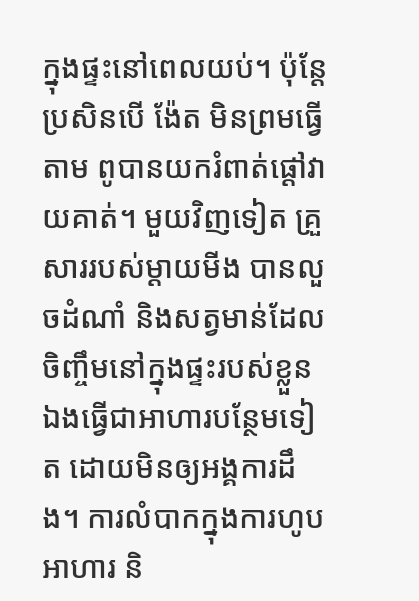ក្នុងផ្ទះនៅពេលយប់។ ប៉ុន្តែប្រសិនបើ ង៉ែត មិនព្រមធ្វើតាម ពូបានយករំពាត់ផ្ដៅវាយគាត់។ មួយវិញទៀត គ្រួសាររបស់ម្ដាយមីង បានលួចដំណាំ និងសត្វមាន់ដែលចិញ្ចឹមនៅក្នុងផ្ទះរបស់ខ្លួនឯងធ្វើជាអាហារបន្ថែមទៀត ដោយមិនឲ្យអង្គការដឹង។ ការលំបាកក្នុងការហូបអាហារ និ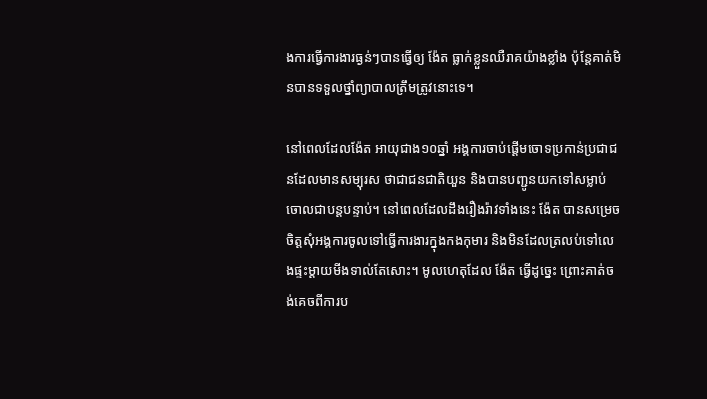ងការធ្វើការងារធ្ងន់ៗបានធ្វើឲ្យ ង៉ែត ធ្លាក់ខ្លួនឈឺរាគយ៉ាងខ្លាំង ប៉ុន្តែគាត់មិនបានទទួលថ្នាំព្យាបាលត្រឹមត្រូវនោះទេ។

នៅពេលដែលង៉ែត អាយុជាង១០ឆ្នាំ អង្គការចាប់ផ្ដើមចោទប្រកាន់ប្រជាជនដែលមានសម្បុរស ថាជាជនជាតិយួន និងបានបញ្ជូនយកទៅសម្លាប់ចោលជាបន្តបន្ទាប់។ នៅពេលដែលដឹងរឿងរ៉ាវទាំងនេះ ង៉ែត បានសម្រេចចិត្តសុំអង្គការចូលទៅធ្វើការងារក្នុងកងកុមារ និងមិនដែលត្រលប់ទៅលេងផ្ទះម្ដាយមីងទាល់តែសោះ។ មូលហេតុដែល ង៉ែត ធ្វើដូច្នេះ ព្រោះគាត់ចង់គេចពីការប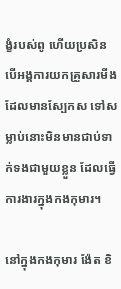ង្ខំរបស់ពូ ហើយប្រសិនបើអង្គការយកគ្រួសារមីងដែលមានស្បែកស ទៅសម្លាប់នោះមិនមានជាប់ទាក់ទងជាមួយខ្លួន ដែលធ្វើការងារក្នុងកងកុមារ។

នៅក្នុងកងកុមារ ង៉ែត ខិ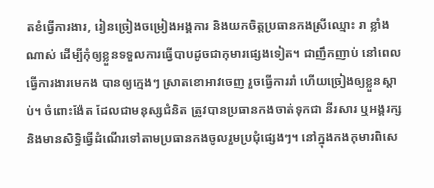តខំធ្វើការងារ, រៀនច្រៀងចម្រៀងអង្គការ និងយកចិត្តប្រធានកងស្រីឈ្មោះ រា ខ្លាំងណាស់ ដើម្បីកុំឲ្យខ្លួនទទួលការធ្វើបាបដូចជាកុមារផ្សេងទៀត។ ជាញឹកញាប់ នៅពេលធ្វើការងារមេកង បានឲ្យក្មេងៗ ស្រាតខោអាវចេញ រួចធ្វើការរាំ ហើយច្រៀងឲ្យខ្លួនស្ដាប់។ ចំពោះង៉ែត ដែលជាមនុស្សជំនិត ត្រូវបានប្រធានកងចាត់ទុកជា នីរសារ ឬអង្គរក្ស និងមានសិទ្ធិធ្វើដំណើរទៅតាមប្រធានកងចូលរួមប្រជុំផ្សេងៗ។ នៅក្នុងកងកុមារពិសេ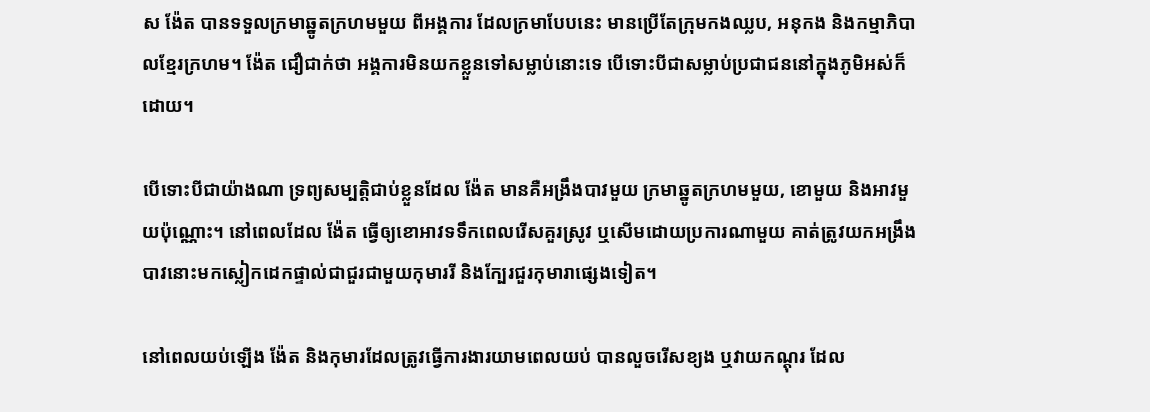ស ង៉ែត បានទទួលក្រមាឆ្នូតក្រហមមួយ ពីអង្គការ ដែលក្រមាបែបនេះ មានប្រើតែក្រុមកងឈ្លប, អនុកង និងកម្មាភិបាលខ្មែរក្រហម។ ង៉ែត ជឿជាក់ថា អង្គការមិនយកខ្លួនទៅសម្លាប់នោះទេ បើទោះបីជាសម្លាប់ប្រជាជននៅក្នុងភូមិអស់ក៏ដោយ។

បើទោះបីជាយ៉ាងណា ទ្រព្យសម្បត្តិជាប់ខ្លួនដែល ង៉ែត មានគឺអង្រឹងបាវមួយ ក្រមាឆ្នូតក្រហមមួយ, ខោមួយ និងអាវមួយប៉ុណ្ណោះ។ នៅពេលដែល ង៉ែត ធ្វើឲ្យខោអាវទទឹកពេលរើសគួរស្រូវ ឬសើមដោយប្រការណាមួយ គាត់ត្រូវយកអង្រឹងបាវនោះមកស្លៀកដេកផ្ទាល់ជាជួរជាមួយកុមាររី និងក្បែរជួរកុមារាផ្សេងទៀត។

នៅពេលយប់ឡើង ង៉ែត និងកុមារដែលត្រូវធ្វើការងារយាមពេលយប់ បានលួចរើសខ្យង ឬវាយកណ្ដុរ ដែល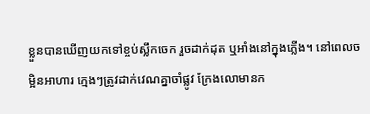ខ្លួនបានឃើញយកទៅខ្ចប់ស្លឹកចេក រួចដាក់ដុត ឬអាំងនៅក្នុងភ្លើង។ នៅពេលចម្អិនអាហារ ក្មេងៗត្រូវដាក់វេណគ្នាចាំផ្លូវ ក្រែងលោមានក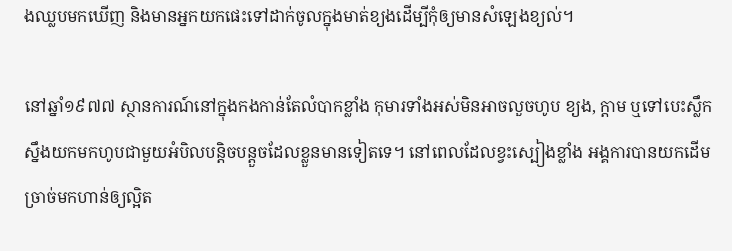ងឈ្លបមកឃើញ និងមានអ្នកយកផេះទៅដាក់ចូលក្នុងមាត់ខ្យងដើម្បីកុំឲ្យមានសំឡេងខ្យល់។

នៅឆ្នាំ១៩៧៧ ស្ថានការណ៍នៅក្នុងកងកាន់តែលំបាកខ្លាំង កុមារទាំងអស់មិនអាចលួចហូប ខ្យង, ក្ដាម ឬទៅបេះស្លឹកស្នឹងយកមកហូបជាមួយអំបិលបន្តិចបន្តួចដែលខ្លួនមានទៀតទេ។ នៅពេលដែលខ្វះស្បៀងខ្លាំង អង្គការបានយកដើមច្រាច់មកហាន់ឲ្យល្អិត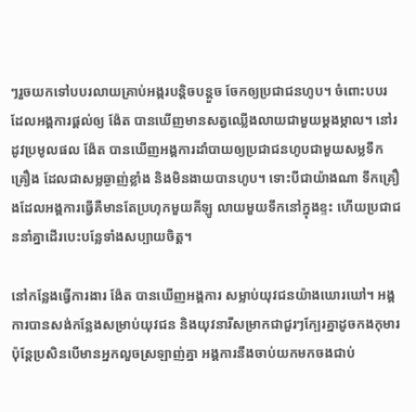ៗរួចយកទៅបបរលាយគ្រាប់អង្ករបន្តិចបន្តួច ចែកឲ្យប្រជាជនហូប។ ចំពោះបបរដែលអង្គការផ្ដល់ឲ្យ ង៉ែត បានឃើញមានសត្វឈ្លើងលាយជាមួយម្ដងម្កាល។ នៅរដូវប្រមូលផល ង៉ែត បានឃើញអង្គការដាំបាយឲ្យប្រជាជនហូបជាមួយសម្លទឹកគ្រឿង ដែលជាសម្លឆ្ងាញ់ខ្លាំង និងមិនងាយបានហូប។ ទោះបីជាយ៉ាងណា ទឹកគ្រឿងដែលអង្គការធ្វើគឺមានតែប្រហុកមួយគីឡូ លាយមួយទឹកនៅក្នុងខ្ទះ ហើយប្រជាជននាំគ្នាដើរបេះបន្លែទាំងសប្បាយចិត្ត។

នៅកន្លែងធ្វើការងារ ង៉ែត បានឃើញអង្គការ សម្លាប់យុវជនយ៉ាងឃោរឃៅ។ អង្គការបានសង់កន្លែងសម្រាប់យុវជន និងយុវនារីសម្រាកជាជួរៗក្បែរគ្នាដូចកងកុមារ ប៉ុន្តែប្រសិនបើមានអ្នកលួចស្រឡាញ់គ្នា អង្គការនឹងចាប់យកមកចងជាប់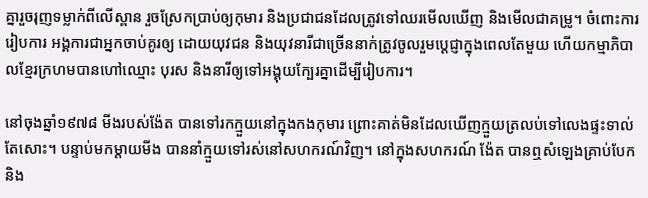គ្នារួចរុញទម្លាក់ពីលើស្ពាន រួចស្រែកប្រាប់ឲ្យកុមារ និងប្រជាជនដែលត្រូវទៅឈរមើលឃើញ និងមើលជាគម្រូ។ ចំពោះការរៀបការ អង្គការជាអ្នកចាប់គូរឲ្យ ដោយយុវជន និងយុវនារីជាច្រើននាក់ត្រូវចូលរួមប្ដេជ្ញាក្នុងពេលតែមួយ ហើយកម្មាភិបាលខ្មែរក្រហមបានហៅឈ្មោះ បុរស និងនារីឲ្យទៅអង្គុយក្បែរគ្នាដើម្បីរៀបការ។

នៅចុងឆ្នាំ១៩៧៨ មីងរបស់ង៉ែត បានទៅរកក្មួយនៅក្នុងកងកុមារ ព្រោះគាត់មិនដែលឃើញក្មួយត្រលប់ទៅលេងផ្ទះទាល់តែសោះ។ បន្ទាប់មកម្ដាយមីង បាននាំក្មួយទៅរស់នៅសហករណ៍វិញ។ នៅក្នុងសហករណ៍ ង៉ែត បានឮសំឡេងគ្រាប់បែក និង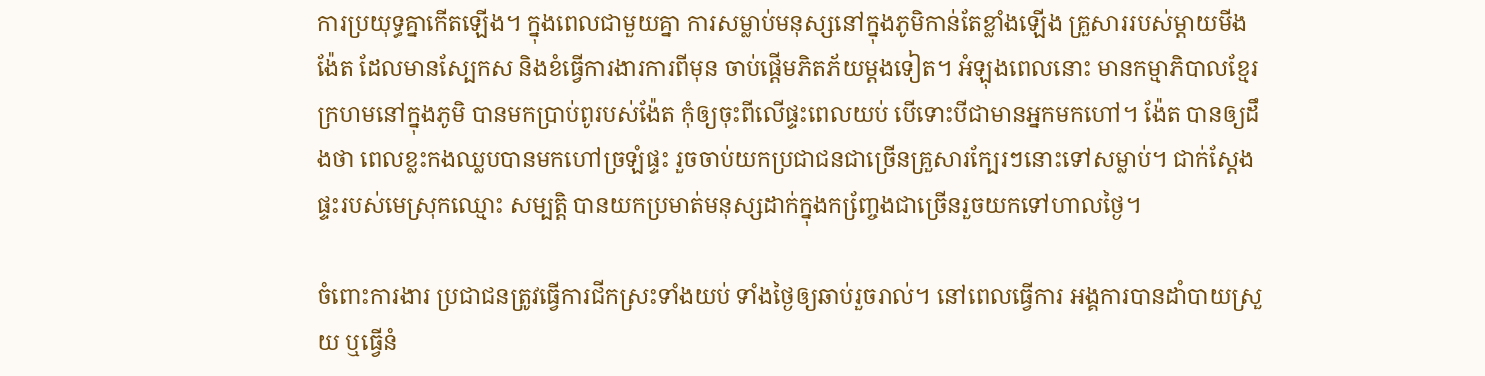ការប្រយុទ្ធគ្នាកើតឡើង។ ក្នុងពេលជាមួយគ្នា ការសម្លាប់មនុស្សនៅក្នុងភូមិកាន់តែខ្លាំងឡើង គ្រួសាររបស់ម្ដាយមីងង៉ែត ដែលមានស្បែកស និងខំធ្វើការងារការពីមុន ចាប់ផ្ដើមភិតភ័យម្ដងទៀត។ អំឡុងពេលនោះ មានកម្មាភិបាលខ្មែរក្រហមនៅក្នុងភូមិ បានមកប្រាប់ពូរបស់ង៉ែត កុំឲ្យចុះពីលើផ្ទះពេលយប់ បើទោះបីជាមានអ្នកមកហៅ។ ង៉ែត បានឲ្យដឹងថា ពេលខ្លះកងឈ្លបបានមកហៅច្រឡំផ្ទះ រួចចាប់យកប្រជាជនជាច្រើនគ្រួសារក្បែរៗនោះទៅសម្លាប់។ ជាក់ស្ដែងផ្ទះរបស់មេស្រុកឈ្មោះ សម្បត្តិ បានយកប្រមាត់មនុស្សដាក់ក្នុងកញ្ចែ្រងជាច្រើនរួចយកទៅហាលថ្ងៃ។

ចំពោះការងារ ប្រជាជនត្រូវធ្វើការជីកស្រះទាំងយប់ ទាំងថ្ងៃឲ្យឆាប់រួចរាល់។ នៅពេលធ្វើការ អង្គការបានដាំបាយស្រួយ ឬធ្វើនំ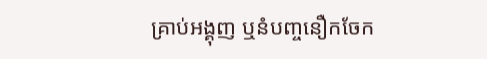គ្រាប់អង្គុញ ឬនំបញ្ចនឿកចែក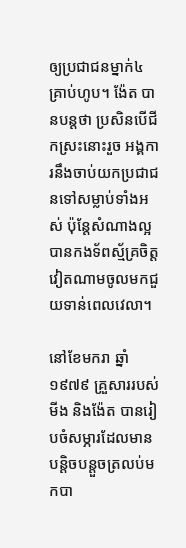ឲ្យប្រជាជនម្នាក់៤គ្រាប់ហូប។ ង៉ែត បានបន្តថា ប្រសិនបើជីកស្រះនោះរួច អង្គការនឹងចាប់យកប្រជាជនទៅសម្លាប់ទាំងអស់ ប៉ុន្តែសំណាងល្អបានកងទ័ពស្ម័គ្រចិត្តវៀតណាមចូលមកជួយទាន់ពេលវេលា។

នៅខែមករា ឆ្នាំ១៩៧៩ គ្រួសាររបស់មីង និងង៉ែត បានរៀបចំសម្ភារដែលមានបន្តិចបន្តួចត្រលប់មកបា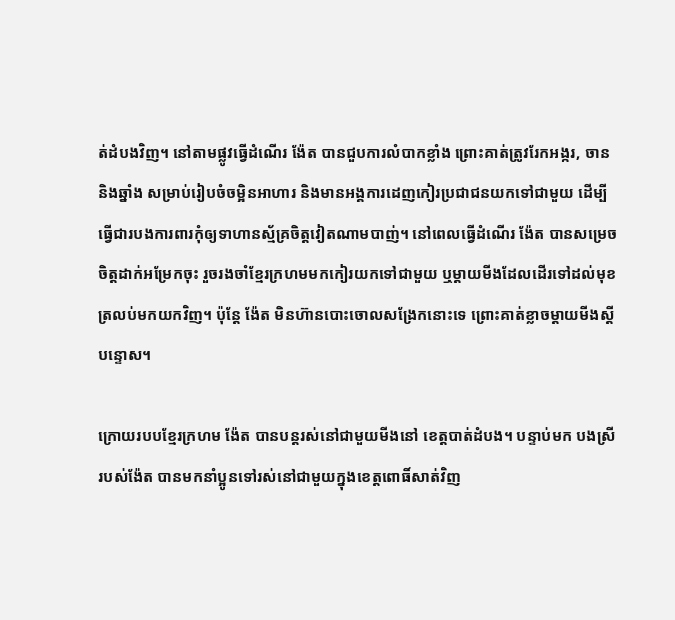ត់ដំបងវិញ។ នៅតាមផ្លូវធ្វើដំណើរ ង៉ែត បានជួបការលំបាកខ្លាំង ព្រោះគាត់ត្រូវរែកអង្ករ, ចាន និងឆ្នាំង សម្រាប់រៀបចំចម្អិនអាហារ និងមានអង្គការដេញកៀរប្រជាជនយកទៅជាមួយ ដើម្បីធ្វើជារបងការពារកុំឲ្យទាហានស្ម័គ្រចិត្តវៀតណាមបាញ់។ នៅពេលធ្វើដំណើរ ង៉ែត បានសម្រេចចិត្តដាក់អម្រែកចុះ រួចរងចាំខ្មែរក្រហមមកកៀរយកទៅជាមួយ ឬម្ដាយមីងដែលដើរទៅដល់មុខត្រលប់មកយកវិញ។ ប៉ុន្តែ ង៉ែត មិនហ៊ានបោះចោលសង្រែកនោះទេ ព្រោះគាត់ខ្លាចម្ដាយមីងស្ដីបន្ទោស។

ក្រោយរបបខ្មែរក្រហម ង៉ែត បានបន្តរស់នៅជាមួយមីងនៅ ខេត្តបាត់ដំបង។ បន្ទាប់មក បងស្រីរបស់ង៉ែត បានមកនាំប្អូនទៅរស់នៅជាមួយក្នុងខេត្តពោធិ៍សាត់វិញ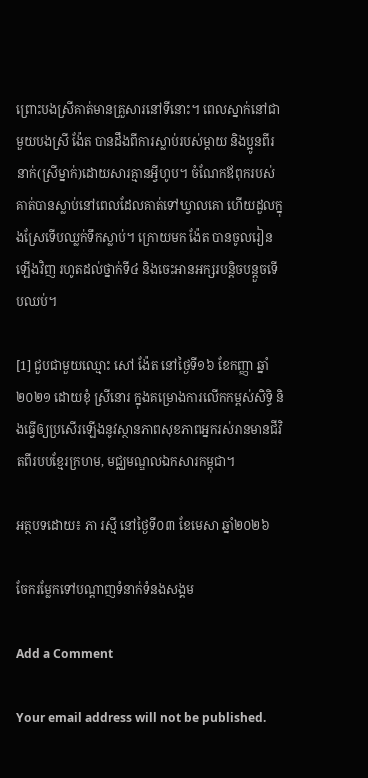ព្រោះបងស្រីគាត់មានគ្រួសារនៅទីនោះ។ ពេលស្នាក់នៅជាមួយបងស្រី ង៉ែត បានដឹងពីការស្លាប់របស់ម្ដាយ និងប្អូនពីរនាក់(ស្រីម្នាក់)ដោយសារគ្មានអ្វីហូប។ ចំណែកឪពុករបស់គាត់បានស្លាប់នៅពេលដែលគាត់ទៅឃ្វាលគោ ហើយដួលក្នុងស្រែទើបឈ្លក់ទឹកស្លាប់។ ក្រោយមក ង៉ែត បានចូលរៀនឡើងវិញ រហូតដល់ថ្នាក់ទី៤ និងចេះអានអក្សរបន្តិចបន្តួចទើបឈប់។

[1] ជួបជាមួយឈ្មោះ សៅ ង៉ែត នៅថ្ងៃទី១៦ ខែកញ្ញា ឆ្នាំ២០២១ ដោយខុំ ស្រីនោរ ក្នុងគម្រោងការលើកកម្ពស់សិទ្ធិ និងធ្វើឲ្យប្រសើរឡើងនូវស្ថានភាពសុខភាពអ្នករស់រានមានជីវិតពីរបបខ្មែរក្រហម, មជ្ឈមណ្ឌលឯកសារកម្ពុជា។

អត្ថបទដោយ៖ ភា រស្មី នៅថ្ងៃទី០៣ ខែមេសា ឆ្នាំ២០២៦

ចែករម្លែកទៅបណ្តាញទំនាក់ទំនងសង្គម

Add a Comment

Your email address will not be published.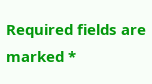Required fields are marked *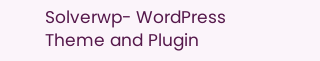Solverwp- WordPress Theme and Plugin